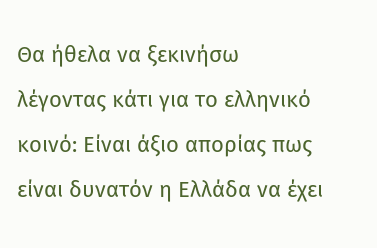Θα ήθελα να ξεκινήσω λέγοντας κάτι για το ελληνικό κοινό: Είναι άξιο απορίας πως είναι δυνατόν η Ελλάδα να έχει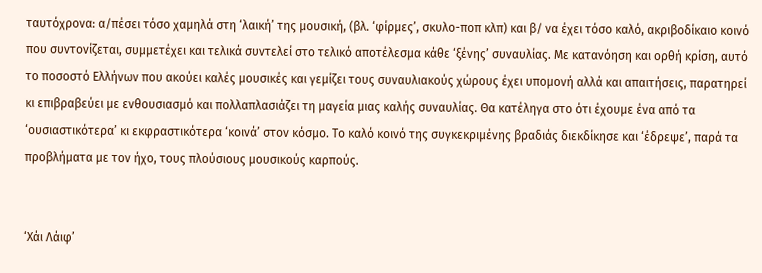ταυτόχρονα: α/πέσει τόσο χαμηλά στη ‘λαική’ της μουσική, (βλ. ‘φίρμες’, σκυλο-ποπ κλπ) και β/ να έχει τόσο καλό, ακριβοδίκαιο κοινό που συντονίζεται, συμμετέχει και τελικά συντελεί στο τελικό αποτέλεσμα κάθε ‘ξένης’ συναυλίας. Με κατανόηση και ορθή κρίση, αυτό το ποσοστό Ελλήνων που ακούει καλές μουσικές και γεμίζει τους συναυλιακούς χώρους έχει υπομονή αλλά και απαιτήσεις, παρατηρεί κι επιβραβεύει με ενθουσιασμό και πολλαπλασιάζει τη μαγεία μιας καλής συναυλίας. Θα κατέληγα στο ότι έχουμε ένα από τα ‘ουσιαστικότερα’ κι εκφραστικότερα ‘κοινά’ στον κόσμο. Το καλό κοινό της συγκεκριμένης βραδιάς διεκδίκησε και ‘έδρεψε’, παρά τα προβλήματα με τον ήχο, τους πλούσιους μουσικούς καρπούς.


‘Χάι Λάιφ’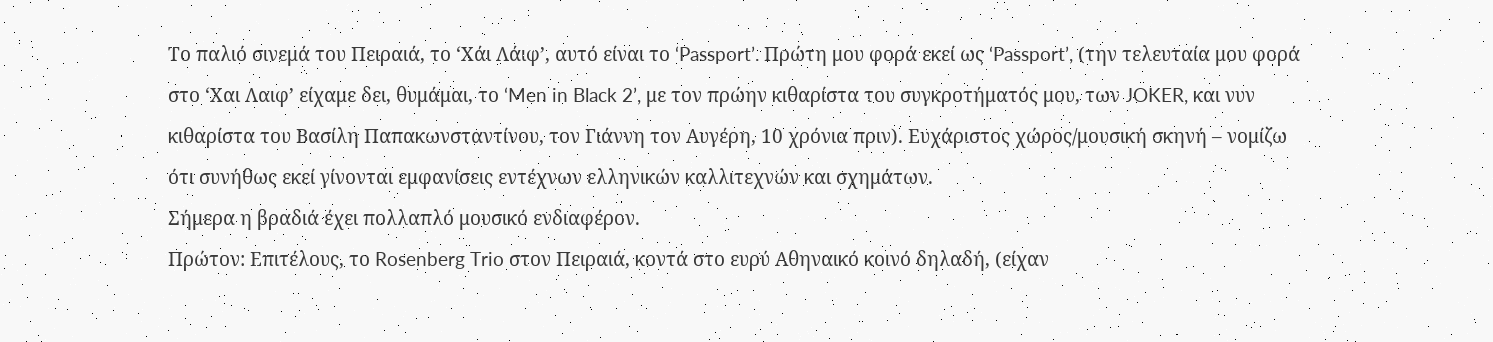Το παλιό σινεμά του Πειραιά, το ‘Χάι Λάιφ’, αυτό είναι το ‘Passport’. Πρώτη μου φορά εκεί ως ‘Passport’, (την τελευταία μου φορά στο ‘Χαι Λαιφ’ είχαμε δει, θυμάμαι, το ‘Men in Black 2’, με τον πρώην κιθαρίστα του συγκροτήματός μου, των JOKER, και νυν κιθαρίστα του Βασίλη Παπακωνσταντίνου, τον Γιάννη τον Αυγέρη, 10 χρόνια πριν). Ευχάριστος χώρος/μουσική σκηνή – νομίζω ότι συνήθως εκεί γίνονται εμφανίσεις εντέχνων ελληνικών καλλιτεχνών και σχημάτων.
Σήμερα η βραδιά έχει πολλαπλό μουσικό ενδιαφέρον.
Πρώτον: Επιτέλους, το Rosenberg Trio στον Πειραιά, κοντά στο ευρύ Αθηναικό κοινό δηλαδή, (είχαν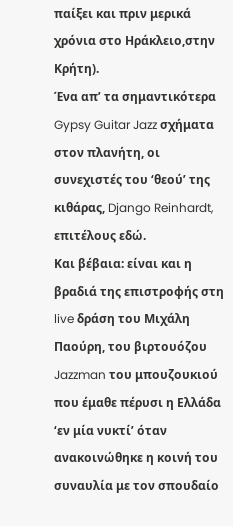παίξει και πριν μερικά χρόνια στο Ηράκλειο,στην Κρήτη).
Ένα απ’ τα σημαντικότερα Gypsy Guitar Jazz σχήματα στον πλανήτη, οι συνεχιστές του ‘θεού’ της κιθάρας, Django Reinhardt, επιτέλους εδώ.
Και βέβαια: είναι και η βραδιά της επιστροφής στη live δράση του Μιχάλη Παούρη, του βιρτουόζου Jazzman του μπουζουκιού που έμαθε πέρυσι η Ελλάδα ‘εν μία νυκτί’ όταν ανακοινώθηκε η κοινή του συναυλία με τον σπουδαίο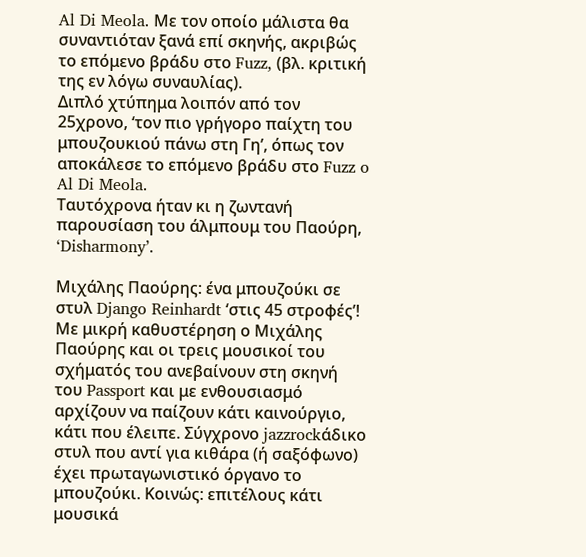Al Di Meola. Με τον οποίο μάλιστα θα συναντιόταν ξανά επί σκηνής, ακριβώς το επόμενο βράδυ στο Fuzz, (βλ. κριτική της εν λόγω συναυλίας).
Διπλό χτύπημα λοιπόν από τον 25χρονο, ‘τον πιο γρήγορο παίχτη του μπουζουκιού πάνω στη Γη’, όπως τον αποκάλεσε το επόμενο βράδυ στο Fuzz o Al Di Meola.
Ταυτόχρονα ήταν κι η ζωντανή παρουσίαση του άλμπουμ του Παούρη, ‘Disharmony’.

Μιχάλης Παούρης: ένα μπουζούκι σε στυλ Django Reinhardt ‘στις 45 στροφές’!
Με μικρή καθυστέρηση ο Μιχάλης Παούρης και οι τρεις μουσικοί του σχήματός του ανεβαίνουν στη σκηνή του Passport και με ενθουσιασμό αρχίζουν να παίζουν κάτι καινούργιο, κάτι που έλειπε. Σύγχρονο jazzrockάδικο στυλ που αντί για κιθάρα (ή σαξόφωνο) έχει πρωταγωνιστικό όργανο το μπουζούκι. Κοινώς: επιτέλους κάτι μουσικά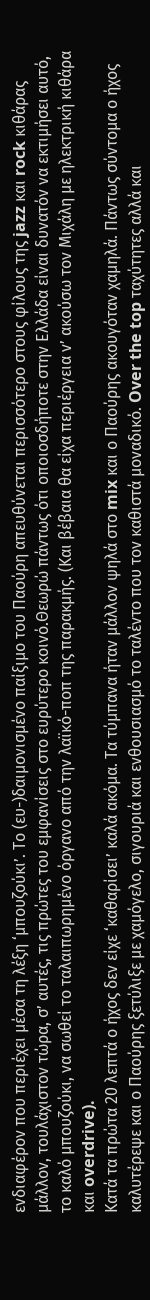ενδιαφέρον που περιέχει μέσα τη λέξη ‘μπουζούκι’. Το (ευ-)δαιμονισμένο παίξιμο του Παούρη απευθύνεται περισσότερο στους φίλους της jazz και rock κιθάρας μάλλον, τουλάχιστον τώρα, σ’ αυτές, τις πρώτες του εμφανίσεις στο ευρύτερο κοινό.Θεωρώ πάντως ότι οποιοσδήποτε στην Ελλάδα είναι δυνατόν να εκτιμήσει αυτό, το καλό μπουζούκι, να σωθεί το ταλαιπωρημένο όργανο από την λαϊκό-ποπ της παρακμής. (Και βέβαια θα είχα περιέργεια ν’ ακούσω τον Μιχάλη με ηλεκτρική κιθάρα και overdrive).
Κατά τα πρώτα 20 λεπτά ο ήχος δεν είχε ‘καθαρίσει’ καλά ακόμα. Τα τύμπανα ήταν μάλλον ψηλά στο mix και ο Παούρης ακουγόταν χαμηλά. Πάντως σύντομα ο ήχος καλυτέρεψε και ο Παούρης ξετύλιξε με χαμόγελο, σιγουριά και ενθουσιασμό το ταλέντο που τον καθιστά μοναδικό. Over the top ταχύτητες αλλά και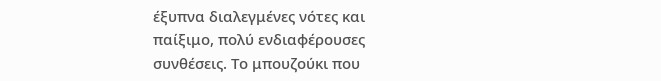έξυπνα διαλεγμένες νότες και παίξιμο, πολύ ενδιαφέρουσες συνθέσεις. Το μπουζούκι που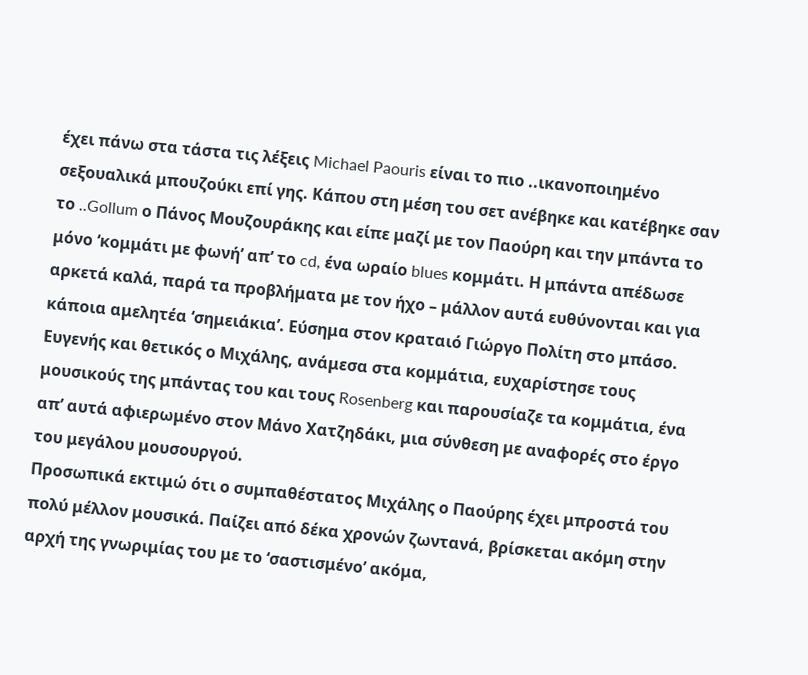έχει πάνω στα τάστα τις λέξεις Michael Paouris είναι το πιο ..ικανοποιημένο σεξουαλικά μπουζούκι επί γης. Κάπου στη μέση του σετ ανέβηκε και κατέβηκε σαν το ..Gollum ο Πάνος Μουζουράκης και είπε μαζί με τον Παούρη και την μπάντα το μόνο ‘κομμάτι με φωνή’ απ’ το cd, ένα ωραίο blues κομμάτι. Η μπάντα απέδωσε αρκετά καλά, παρά τα προβλήματα με τον ήχο – μάλλον αυτά ευθύνονται και για κάποια αμελητέα ‘σημειάκια’. Eύσημα στον κραταιό Γιώργο Πολίτη στο μπάσο. Ευγενής και θετικός ο Μιχάλης, ανάμεσα στα κομμάτια, ευχαρίστησε τους μουσικούς της μπάντας του και τους Rosenberg και παρουσίαζε τα κομμάτια, ένα απ’ αυτά αφιερωμένο στον Μάνο Χατζηδάκι, μια σύνθεση με αναφορές στο έργο του μεγάλου μουσουργού.
Προσωπικά εκτιμώ ότι ο συμπαθέστατος Μιχάλης ο Παούρης έχει μπροστά του πολύ μέλλον μουσικά. Παίζει από δέκα χρονών ζωντανά, βρίσκεται ακόμη στην αρχή της γνωριμίας του με το ‘σαστισμένο’ ακόμα,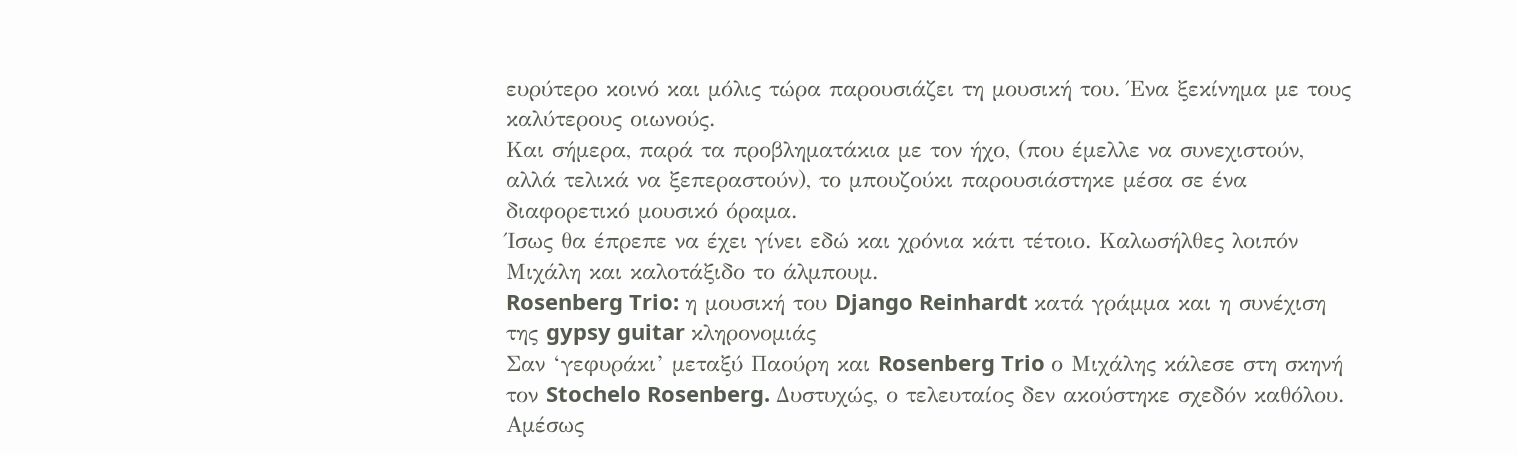ευρύτερο κοινό και μόλις τώρα παρουσιάζει τη μουσική του. Ένα ξεκίνημα με τους καλύτερους οιωνούς.
Και σήμερα, παρά τα προβληματάκια με τον ήχο, (που έμελλε να συνεχιστούν, αλλά τελικά να ξεπεραστούν), το μπουζούκι παρουσιάστηκε μέσα σε ένα διαφορετικό μουσικό όραμα.
Ίσως θα έπρεπε να έχει γίνει εδώ και χρόνια κάτι τέτοιο. Καλωσήλθες λοιπόν Μιχάλη και καλοτάξιδο το άλμπουμ.
Rosenberg Trio: η μουσική του Django Reinhardt κατά γράμμα και η συνέχιση της gypsy guitar κληρονομιάς
Σαν ‘γεφυράκι’ μεταξύ Παούρη και Rosenberg Trio ο Μιχάλης κάλεσε στη σκηνή τον Stochelo Rosenberg. Δυστυχώς, ο τελευταίος δεν ακούστηκε σχεδόν καθόλου. Αμέσως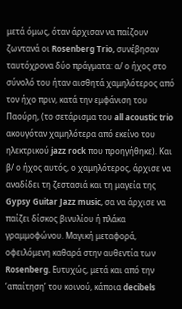μετά όμως, όταν άρχισαν να παίζουν ζωντανά οι Rosenberg Trio, συνέβησαν ταυτόχρονα δύο πράγματα: α/ ο ήχος στο σύνολό του ήταν αισθητά χαμηλότερος από τον ήχο πριν, κατά την εμφάνιση του Παούρη, (το σετάρισμα του all acoustic trio ακουγόταν χαμηλότερα από εκείνο του ηλεκτρικού jazz rock που προηγήθηκε). Και β/ ο ήχος αυτός, ο χαμηλότερος, άρχισε να αναδίδει τη ζεστασιά και τη μαγεία της Gypsy Guitar Jazz music, σα να άρχισε να παίζει δίσκος βινυλίου ή πλάκα γραμμοφώνου. Μαγική μεταφορά, οφειλόμενη καθαρά στην αυθεντία των Rosenberg. Ευτυχώς, μετά και από την ‘απαίτηση’ του κοινού, κάποια decibels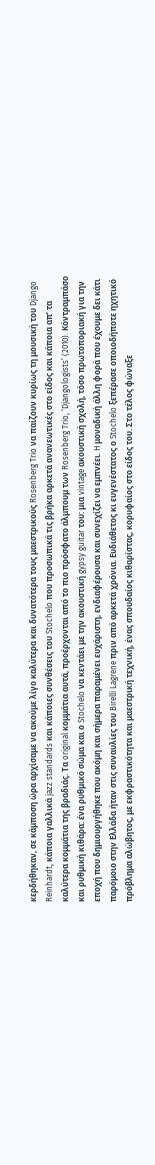κερδήθηκαν, σε κάμποση ώρα αρχίσαμε να ακούμε λίγο καλύτερα και δυνατότερα τους μαεστρικούς Rosenberg Trio να παίζουν κυρίως τη μουσική του Django Reinhardt, κάποια γαλλικά jazz standards και κάποιες συνθέσεις του Stochelo που προσωπικά τις βρήκα αρκετά ανανεωτικές στο είδος και κάποια απ’ τα καλύτερα κομμάτια της βραδιάς. Τα original κομμάτια αυτά, προέρχονται από το πιο πρόσφατο άλμπουμ των Rosenberg Trio, ‘Djangologists’ (2010). Κόντραμπάσο και ρυθμική κιθάρα: ένα ρυθμικό σώμα και ο Stochelo να κεντάει με την ακουστική gypsy guitar του: μια vintage ακουστική σχολή, τόσο πρωτοποριακή για την εποχή που δημιουργήθηκε που ακόμη και σήμερα παραμένει ευχάριστη, ενδιαφέρουσα και συνεχίζει να εμπνέει. H μοναδική άλλη φορά που έχουμε δει κάτι παρόμοιο στην Ελλάδα ήταν στις συναυλίες του Birelli Lagrene πριν από αρκετά χρόνια. Ευδιάθετος κι ευγενέστατος ο Stochelo ξεπέρασε οποιοδήποτε ηχητικό πρόβλημα αλώβητος, με εκφραστικότητα και μαεστρική τεχνική, ένας σπουδαίος κιθαρίστας, κορυφαίος στο είδος του. Στο τέλος φώναξε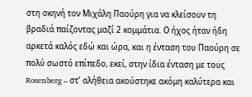στη σκηνή τον Μιχάλη Παούρη για να κλείσουν τη βραδιά παίζοντας μαζί 2 κομμάτια. Ο ήχος ήταν ήδη αρκετά καλός εδώ και ώρα, και η ένταση του Παούρη σε πολύ σωστό επίπεδο, εκεί, στην ίδια ένταση με τους Rosenberg – στ’ αλήθεια ακούστηκε ακόμη καλύτερα και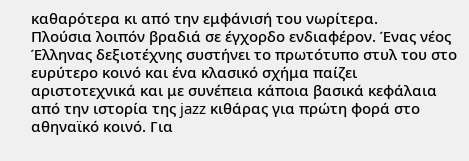καθαρότερα κι από την εμφάνισή του νωρίτερα.
Πλούσια λοιπόν βραδιά σε έγχορδο ενδιαφέρον. Ένας νέος Έλληνας δεξιοτέχνης συστήνει το πρωτότυπο στυλ του στο ευρύτερο κοινό και ένα κλασικό σχήμα παίζει αριστοτεχνικά και με συνέπεια κάποια βασικά κεφάλαια από την ιστορία της jazz κιθάρας για πρώτη φορά στο αθηναϊκό κοινό. Για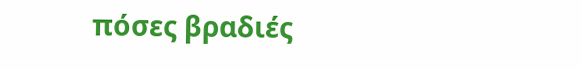πόσες βραδιές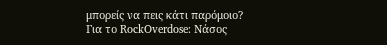μπορείς να πεις κάτι παρόμοιο?
Για το RockOverdose: Νάσος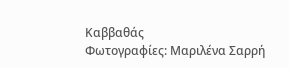Καββαθάς
Φωτογραφίες: Μαριλένα Σαρρή